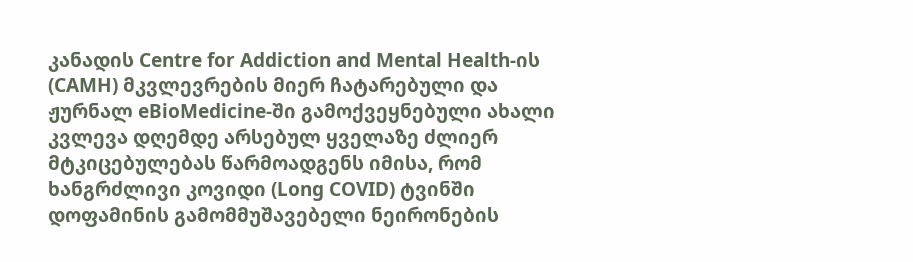კანადის Centre for Addiction and Mental Health-ის (CAMH) მკვლევრების მიერ ჩატარებული და ჟურნალ eBioMedicine-ში გამოქვეყნებული ახალი კვლევა დღემდე არსებულ ყველაზე ძლიერ მტკიცებულებას წარმოადგენს იმისა, რომ ხანგრძლივი კოვიდი (Long COVID) ტვინში დოფამინის გამომმუშავებელი ნეირონების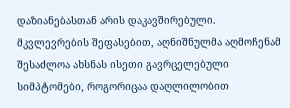დაზიანებასთან არის დაკავშირებული. მკვლევრების შეფასებით, აღნიშნულმა აღმოჩენამ შესაძლოა ახსნას ისეთი გავრცელებული სიმპტომები, როგორიცაა დაღლილობით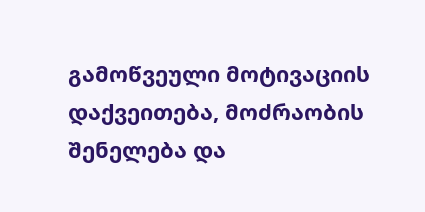გამოწვეული მოტივაციის დაქვეითება, მოძრაობის შენელება და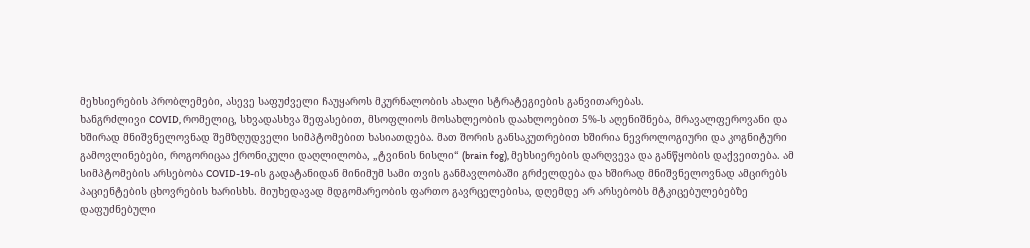მეხსიერების პრობლემები, ასევე საფუძველი ჩაუყაროს მკურნალობის ახალი სტრატეგიების განვითარებას.
ხანგრძლივი COVID, რომელიც, სხვადასხვა შეფასებით, მსოფლიოს მოსახლეობის დაახლოებით 5%-ს აღენიშნება, მრავალფეროვანი და ხშირად მნიშვნელოვნად შემზღუდველი სიმპტომებით ხასიათდება. მათ შორის განსაკუთრებით ხშირია ნევროლოგიური და კოგნიტური გამოვლინებები, როგორიცაა ქრონიკული დაღლილობა, „ტვინის ნისლი“ (brain fog), მეხსიერების დარღვევა და განწყობის დაქვეითება. ამ სიმპტომების არსებობა COVID-19-ის გადატანიდან მინიმუმ სამი თვის განმავლობაში გრძელდება და ხშირად მნიშვნელოვნად ამცირებს პაციენტების ცხოვრების ხარისხს. მიუხედავად მდგომარეობის ფართო გავრცელებისა, დღემდე არ არსებობს მტკიცებულებებზე დაფუძნებული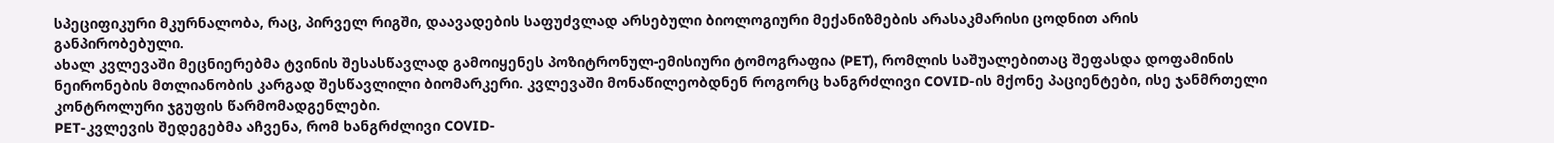სპეციფიკური მკურნალობა, რაც, პირველ რიგში, დაავადების საფუძვლად არსებული ბიოლოგიური მექანიზმების არასაკმარისი ცოდნით არის განპირობებული.
ახალ კვლევაში მეცნიერებმა ტვინის შესასწავლად გამოიყენეს პოზიტრონულ-ემისიური ტომოგრაფია (PET), რომლის საშუალებითაც შეფასდა დოფამინის ნეირონების მთლიანობის კარგად შესწავლილი ბიომარკერი. კვლევაში მონაწილეობდნენ როგორც ხანგრძლივი COVID-ის მქონე პაციენტები, ისე ჯანმრთელი კონტროლური ჯგუფის წარმომადგენლები.
PET-კვლევის შედეგებმა აჩვენა, რომ ხანგრძლივი COVID-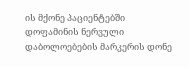ის მქონე პაციენტებში დოფამინის ნერვული დაბოლოებების მარკერის დონე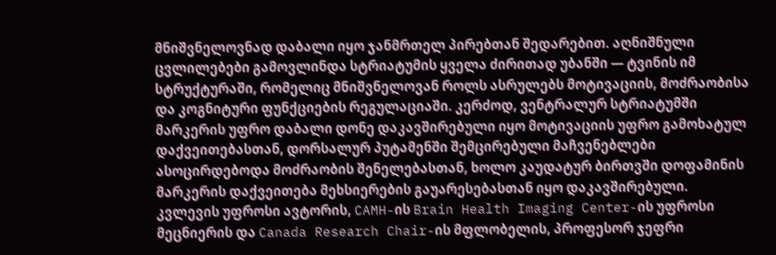მნიშვნელოვნად დაბალი იყო ჯანმრთელ პირებთან შედარებით. აღნიშნული ცვლილებები გამოვლინდა სტრიატუმის ყველა ძირითად უბანში — ტვინის იმ სტრუქტურაში, რომელიც მნიშვნელოვან როლს ასრულებს მოტივაციის, მოძრაობისა და კოგნიტური ფუნქციების რეგულაციაში. კერძოდ, ვენტრალურ სტრიატუმში მარკერის უფრო დაბალი დონე დაკავშირებული იყო მოტივაციის უფრო გამოხატულ დაქვეითებასთან, დორსალურ პუტამენში შემცირებული მაჩვენებლები ასოცირდებოდა მოძრაობის შენელებასთან, ხოლო კაუდატურ ბირთვში დოფამინის მარკერის დაქვეითება მეხსიერების გაუარესებასთან იყო დაკავშირებული.
კვლევის უფროსი ავტორის, CAMH-ის Brain Health Imaging Center-ის უფროსი მეცნიერის და Canada Research Chair-ის მფლობელის, პროფესორ ჯეფრი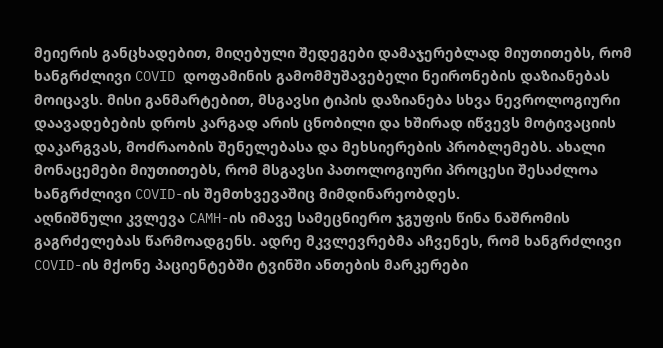მეიერის განცხადებით, მიღებული შედეგები დამაჯერებლად მიუთითებს, რომ ხანგრძლივი COVID დოფამინის გამომმუშავებელი ნეირონების დაზიანებას მოიცავს. მისი განმარტებით, მსგავსი ტიპის დაზიანება სხვა ნევროლოგიური დაავადებების დროს კარგად არის ცნობილი და ხშირად იწვევს მოტივაციის დაკარგვას, მოძრაობის შენელებასა და მეხსიერების პრობლემებს. ახალი მონაცემები მიუთითებს, რომ მსგავსი პათოლოგიური პროცესი შესაძლოა ხანგრძლივი COVID-ის შემთხვევაშიც მიმდინარეობდეს.
აღნიშნული კვლევა CAMH-ის იმავე სამეცნიერო ჯგუფის წინა ნაშრომის გაგრძელებას წარმოადგენს. ადრე მკვლევრებმა აჩვენეს, რომ ხანგრძლივი COVID-ის მქონე პაციენტებში ტვინში ანთების მარკერები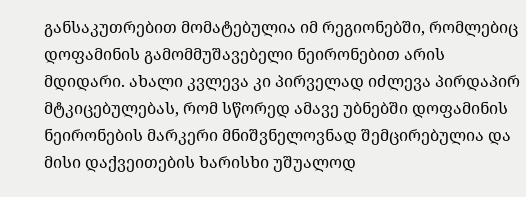განსაკუთრებით მომატებულია იმ რეგიონებში, რომლებიც დოფამინის გამომმუშავებელი ნეირონებით არის მდიდარი. ახალი კვლევა კი პირველად იძლევა პირდაპირ მტკიცებულებას, რომ სწორედ ამავე უბნებში დოფამინის ნეირონების მარკერი მნიშვნელოვნად შემცირებულია და მისი დაქვეითების ხარისხი უშუალოდ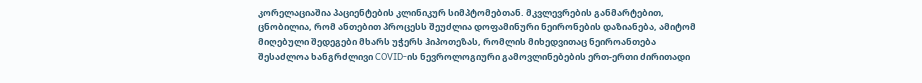კორელაციაშია პაციენტების კლინიკურ სიმპტომებთან. მკვლევრების განმარტებით, ცნობილია, რომ ანთებით პროცესს შეუძლია დოფამინური ნეირონების დაზიანება, ამიტომ მიღებული შედეგები მხარს უჭერს ჰიპოთეზას, რომლის მიხედვითაც ნეიროანთება შესაძლოა ხანგრძლივი COVID-ის ნევროლოგიური გამოვლინებების ერთ-ერთი ძირითადი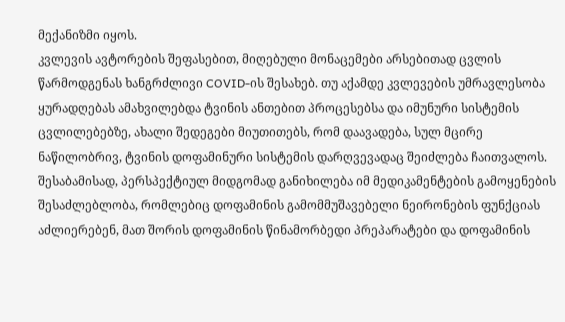მექანიზმი იყოს.
კვლევის ავტორების შეფასებით, მიღებული მონაცემები არსებითად ცვლის წარმოდგენას ხანგრძლივი COVID-ის შესახებ. თუ აქამდე კვლევების უმრავლესობა ყურადღებას ამახვილებდა ტვინის ანთებით პროცესებსა და იმუნური სისტემის ცვლილებებზე, ახალი შედეგები მიუთითებს, რომ დაავადება, სულ მცირე ნაწილობრივ, ტვინის დოფამინური სისტემის დარღვევადაც შეიძლება ჩაითვალოს. შესაბამისად, პერსპექტიულ მიდგომად განიხილება იმ მედიკამენტების გამოყენების შესაძლებლობა, რომლებიც დოფამინის გამომმუშავებელი ნეირონების ფუნქციას აძლიერებენ, მათ შორის დოფამინის წინამორბედი პრეპარატები და დოფამინის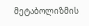მეტაბოლიზმის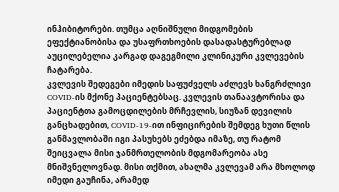ინჰიბიტორები. თუმცა აღნიშნული მიდგომების ეფექტიანობისა და უსაფრთხოების დასადასტურებლად აუცილებელია კარგად დაგეგმილი კლინიკური კვლევების ჩატარება.
კვლევის შედეგები იმედის საფუძველს აძლევს ხანგრძლივი COVID-ის მქონე პაციენტებსაც. კვლევის თანაავტორისა და პაციენტთა გამოცდილების მრჩევლის, სიუზან დევილის განცხადებით, COVID-19-ით ინფიცირების შემდეგ ხუთი წლის განმავლობაში იგი პასუხებს ეძებდა იმაზე, თუ რატომ შეიცვალა მისი ჯანმრთელობის მდგომარეობა ასე მნიშვნელოვნად. მისი თქმით, ახალმა კვლევამ არა მხოლოდ იმედი გაუჩინა, არამედ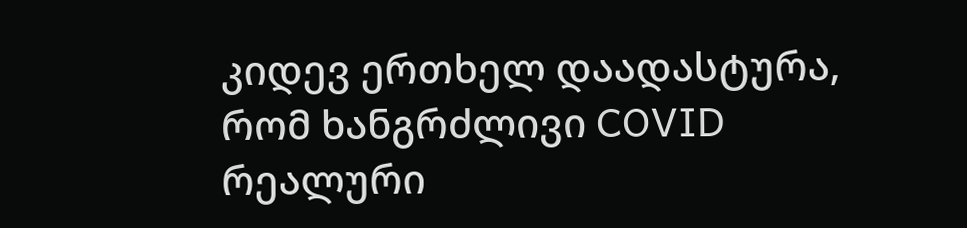კიდევ ერთხელ დაადასტურა, რომ ხანგრძლივი COVID რეალური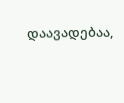დაავადებაა,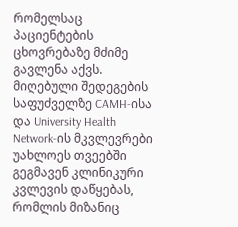რომელსაც პაციენტების ცხოვრებაზე მძიმე გავლენა აქვს.
მიღებული შედეგების საფუძველზე CAMH-ისა და University Health Network-ის მკვლევრები უახლოეს თვეებში გეგმავენ კლინიკური კვლევის დაწყებას, რომლის მიზანიც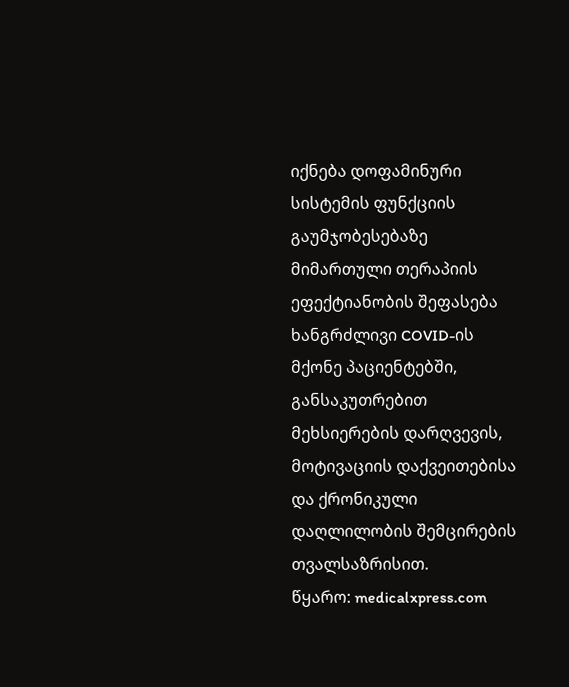იქნება დოფამინური სისტემის ფუნქციის გაუმჯობესებაზე მიმართული თერაპიის ეფექტიანობის შეფასება ხანგრძლივი COVID-ის მქონე პაციენტებში, განსაკუთრებით მეხსიერების დარღვევის, მოტივაციის დაქვეითებისა და ქრონიკული დაღლილობის შემცირების თვალსაზრისით.
წყარო: medicalxpress.com